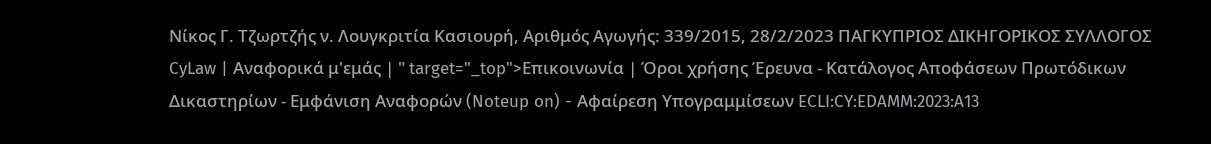Νίκος Γ. Τζωρτζής ν. Λουγκριτία Κασιουρή, Αριθμός Αγωγής: 339/2015, 28/2/2023 ΠΑΓΚΥΠΡΙΟΣ ΔΙΚΗΓΟΡΙΚΟΣ ΣΥΛΛΟΓΟΣ CyLaw | Αναφορικά μ'εμάς | " target="_top">Επικοινωνία | Όροι χρήσης Έρευνα - Κατάλογος Αποφάσεων Πρωτόδικων Δικαστηρίων - Εμφάνιση Αναφορών (Noteup on) - Αφαίρεση Υπογραμμίσεων ECLI:CY:EDAMM:2023:A13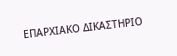ΕΠΑΡΧΙΑΚΟ ΔΙΚΑΣΤΗΡΙΟ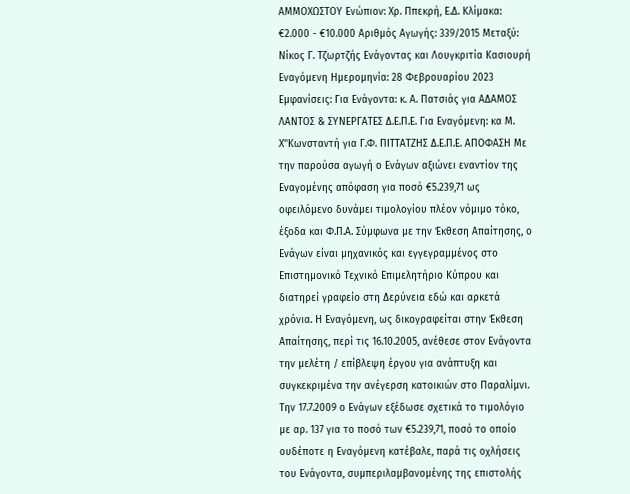ΑΜΜΟΧΩΣΤΟΥ Ενώπιον: Χρ. Ππεκρή, Ε.Δ. Κλίμακα: €2.000 - €10.000 Αριθμός Αγωγής: 339/2015 Μεταξύ: Νίκος Γ. Τζωρτζής Ενάγοντας και Λουγκριτία Κασιουρή Εναγόμενη Ημερομηνία: 28 Φεβρουαρίου 2023 Εμφανίσεις: Για Ενάγοντα: κ. Α. Πατσιάς για ΑΔΑΜΟΣ ΛΑΝΤΟΣ & ΣΥΝΕΡΓΑΤΕΣ Δ.Ε.Π.Ε. Για Εναγόμενη: κα Μ. Χ''Κωνσταντή για Γ.Φ. ΠΙΤΤΑΤΖΗΣ Δ.Ε.Π.Ε. ΑΠΟΦΑΣΗ Με την παρούσα αγωγή ο Ενάγων αξιώνει εναντίον της Εναγομένης απόφαση για ποσό €5.239,71 ως οφειλόμενο δυνάμει τιμολογίου πλέον νόμιμο τόκο, έξοδα και Φ.Π.Α. Σύμφωνα με την Έκθεση Απαίτησης, ο Ενάγων είναι μηχανικός και εγγεγραμμένος στο Επιστημονικό Τεχνικό Επιμελητήριο Κύπρου και διατηρεί γραφείο στη Δερύνεια εδώ και αρκετά χρόνια. Η Εναγόμενη, ως δικογραφείται στην Έκθεση Απαίτησης, περί τις 16.10.2005, ανέθεσε στον Ενάγοντα την μελέτη / επίβλεψη έργου για ανάπτυξη και συγκεκριμένα την ανέγερση κατοικιών στο Παραλίμνι. Την 17.7.2009 ο Ενάγων εξέδωσε σχετικά το τιμολόγιο με αρ. 137 για το ποσό των €5.239,71, ποσό το οποίο ουδέποτε η Εναγόμενη κατέβαλε, παρά τις οχλήσεις του Ενάγοντα, συμπεριλαμβανομένης της επιστολής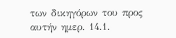των δικηγόρων του προς αυτήν ημερ. 14.1.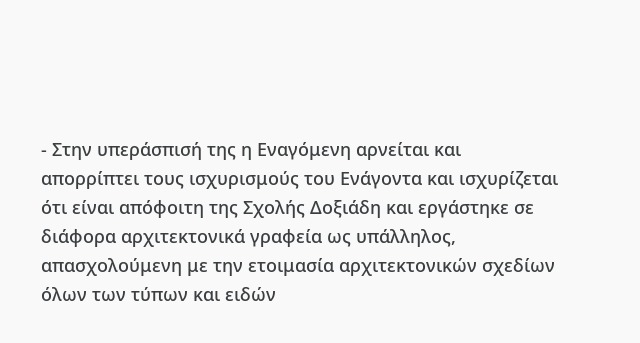- Στην υπεράσπισή της η Εναγόμενη αρνείται και απορρίπτει τους ισχυρισμούς του Ενάγοντα και ισχυρίζεται ότι είναι απόφοιτη της Σχολής Δοξιάδη και εργάστηκε σε διάφορα αρχιτεκτονικά γραφεία ως υπάλληλος, απασχολούμενη με την ετοιμασία αρχιτεκτονικών σχεδίων όλων των τύπων και ειδών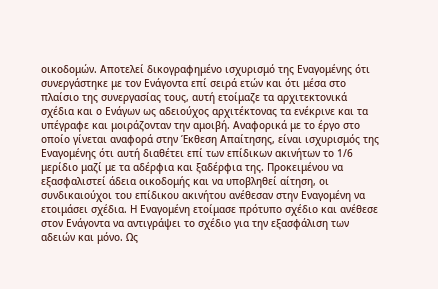οικοδομών. Αποτελεί δικογραφημένο ισχυρισμό της Εναγομένης ότι συνεργάστηκε με τον Ενάγοντα επί σειρά ετών και ότι μέσα στο πλαίσιο της συνεργασίας τους, αυτή ετοίμαζε τα αρχιτεκτονικά σχέδια και ο Ενάγων ως αδειούχος αρχιτέκτονας τα ενέκρινε και τα υπέγραφε και μοιράζονταν την αμοιβή. Αναφορικά με το έργο στο οποίο γίνεται αναφορά στην Έκθεση Απαίτησης, είναι ισχυρισμός της Εναγομένης ότι αυτή διαθέτει επί των επίδικων ακινήτων το 1/6 μερίδιο μαζί με τα αδέρφια και ξαδέρφια της. Προκειμένου να εξασφαλιστεί άδεια οικοδομής και να υποβληθεί αίτηση, οι συνδικαιούχοι του επίδικου ακινήτου ανέθεσαν στην Εναγομένη να ετοιμάσει σχέδια. Η Εναγομένη ετοίμασε πρότυπο σχέδιο και ανέθεσε στον Ενάγοντα να αντιγράψει το σχέδιο για την εξασφάλιση των αδειών και μόνο. Ως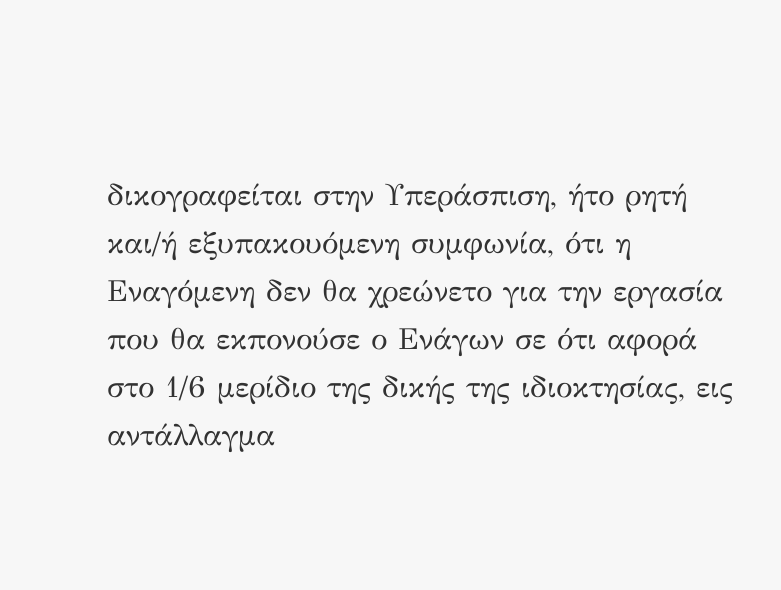δικογραφείται στην Υπεράσπιση, ήτο ρητή και/ή εξυπακουόμενη συμφωνία, ότι η Εναγόμενη δεν θα χρεώνετο για την εργασία που θα εκπονούσε ο Ενάγων σε ότι αφορά στο 1/6 μερίδιο της δικής της ιδιοκτησίας, εις αντάλλαγμα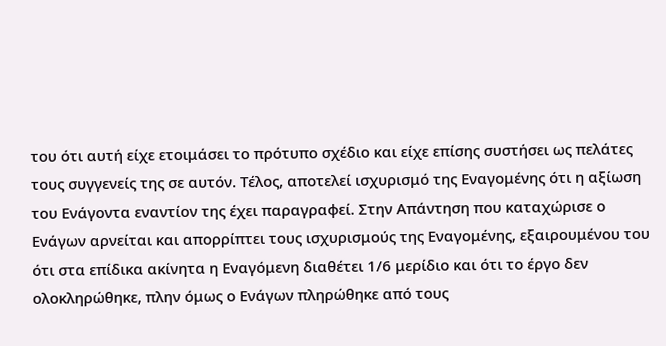του ότι αυτή είχε ετοιμάσει το πρότυπο σχέδιο και είχε επίσης συστήσει ως πελάτες τους συγγενείς της σε αυτόν. Τέλος, αποτελεί ισχυρισμό της Εναγομένης ότι η αξίωση του Ενάγοντα εναντίον της έχει παραγραφεί. Στην Απάντηση που καταχώρισε ο Ενάγων αρνείται και απορρίπτει τους ισχυρισμούς της Εναγομένης, εξαιρουμένου του ότι στα επίδικα ακίνητα η Εναγόμενη διαθέτει 1/6 μερίδιο και ότι το έργο δεν ολοκληρώθηκε, πλην όμως ο Ενάγων πληρώθηκε από τους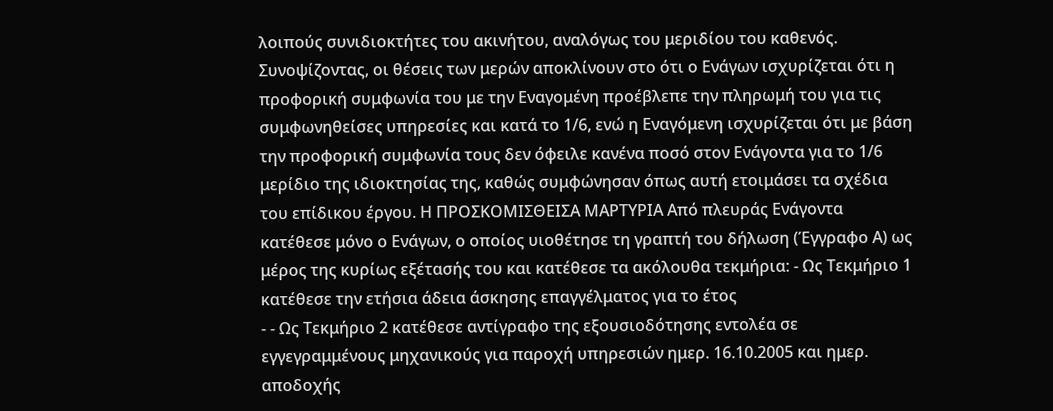λοιπούς συνιδιοκτήτες του ακινήτου, αναλόγως του μεριδίου του καθενός. Συνοψίζοντας, οι θέσεις των μερών αποκλίνουν στο ότι ο Ενάγων ισχυρίζεται ότι η προφορική συμφωνία του με την Εναγομένη προέβλεπε την πληρωμή του για τις συμφωνηθείσες υπηρεσίες και κατά το 1/6, ενώ η Εναγόμενη ισχυρίζεται ότι με βάση την προφορική συμφωνία τους δεν όφειλε κανένα ποσό στον Ενάγοντα για το 1/6 μερίδιο της ιδιοκτησίας της, καθώς συμφώνησαν όπως αυτή ετοιμάσει τα σχέδια του επίδικου έργου. Η ΠΡΟΣΚΟΜΙΣΘΕΙΣΑ ΜΑΡΤΥΡΙΑ Από πλευράς Ενάγοντα κατέθεσε μόνο ο Ενάγων, ο οποίος υιοθέτησε τη γραπτή του δήλωση (Έγγραφο Α) ως μέρος της κυρίως εξέτασής του και κατέθεσε τα ακόλουθα τεκμήρια: - Ως Τεκμήριο 1 κατέθεσε την ετήσια άδεια άσκησης επαγγέλματος για το έτος
- - Ως Τεκμήριο 2 κατέθεσε αντίγραφο της εξουσιοδότησης εντολέα σε εγγεγραμμένους μηχανικούς για παροχή υπηρεσιών ημερ. 16.10.2005 και ημερ. αποδοχής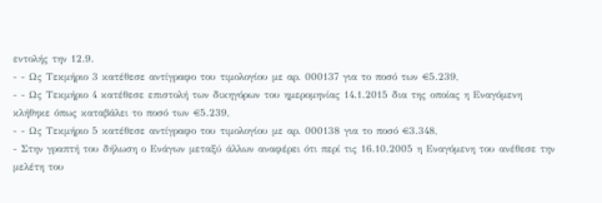εντολής την 12.9.
- - Ως Τεκμήριο 3 κατέθεσε αντίγραφο του τιμολογίου με αρ. 000137 για το ποσό των €5.239,
- - Ως Τεκμήριο 4 κατέθεσε επιστολή των δικηγόρων του ημερομηνίας 14.1.2015 δια της οποίας η Εναγόμενη κλήθηκε όπως καταβάλει το ποσό των €5.239,
- - Ως Τεκμήριο 5 κατέθεσε αντίγραφο του τιμολογίου με αρ. 000138 για το ποσό €3.348,
- Στην γραπτή του δήλωση ο Ενάγων μεταξύ άλλων αναφέρει ότι περί τις 16.10.2005 η Εναγόμενη του ανέθεσε την μελέτη του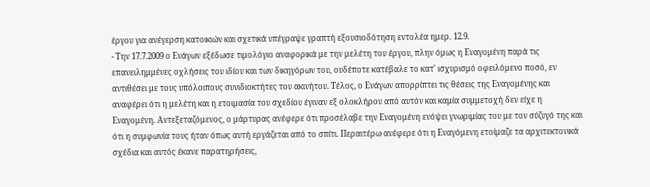έργου για ανέγερση κατοικιών και σχετικά υπέγραψε γραπτή εξουσιοδότηση εντολέα ημερ. 12.9.
- Την 17.7.2009 ο Ενάγων εξέδωσε τιμολόγιο αναφορικά με την μελέτη του έργου, πλην όμως η Εναγομένη παρά τις επανειλημμένες οχλήσεις του ιδίου και των δικηγόρων του, ουδέποτε κατέβαλε το κατ' ισχυρισμό οφειλόμενο ποσό, εν αντιθέσει με τους υπόλοιπους συνιδιοκτήτες του ακινήτου. Τέλος, ο Ενάγων απορρίπτει τις θέσεις της Εναγομένης και αναφέρει ότι η μελέτη και η ετοιμασία του σχεδίου έγιναν εξ ολοκλήρου από αυτόν και καμία συμμετοχή δεν είχε η Εναγομένη. Αντεξεταζόμενος, ο μάρτυρας ανέφερε ότι προσέλαβε την Εναγομένη ενόψει γνωριμίας του με τον σύζυγό της και ότι η συμφωνία τους ήταν όπως αυτή εργάζεται από το σπίτι. Περαιτέρω ανέφερε ότι η Εναγόμενη ετοίμαζε τα αρχιτεκτονικά σχέδια και αυτός έκανε παρατηρήσεις,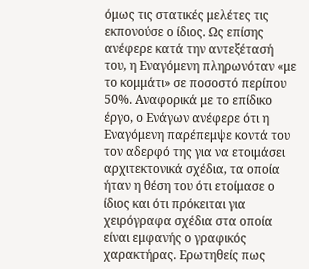όμως τις στατικές μελέτες τις εκπονούσε ο ίδιος. Ως επίσης ανέφερε κατά την αντεξέτασή του, η Εναγόμενη πληρωνόταν «με το κομμάτι» σε ποσοστό περίπου 50%. Αναφορικά με το επίδικο έργο, ο Ενάγων ανέφερε ότι η Εναγόμενη παρέπεμψε κοντά του τον αδερφό της για να ετοιμάσει αρχιτεκτονικά σχέδια, τα οποία ήταν η θέση του ότι ετοίμασε ο ίδιος και ότι πρόκειται για χειρόγραφα σχέδια στα οποία είναι εμφανής ο γραφικός χαρακτήρας. Ερωτηθείς πως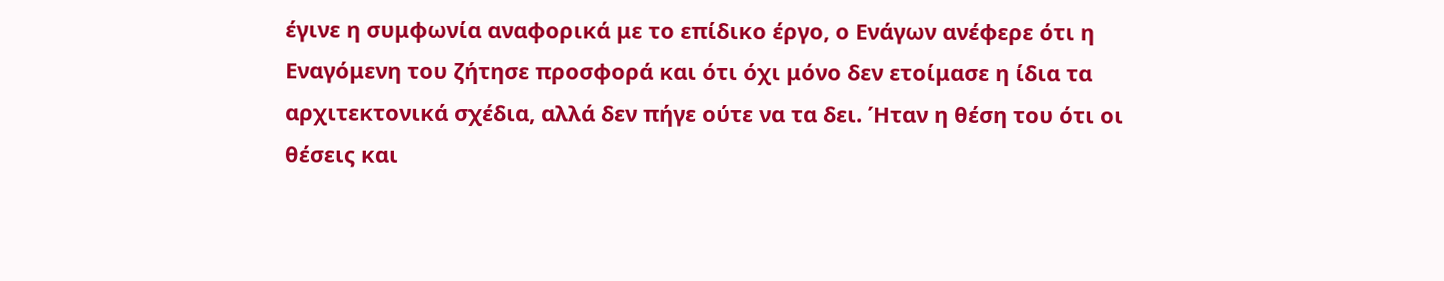έγινε η συμφωνία αναφορικά με το επίδικο έργο, ο Ενάγων ανέφερε ότι η Εναγόμενη του ζήτησε προσφορά και ότι όχι μόνο δεν ετοίμασε η ίδια τα αρχιτεκτονικά σχέδια, αλλά δεν πήγε ούτε να τα δει. Ήταν η θέση του ότι οι θέσεις και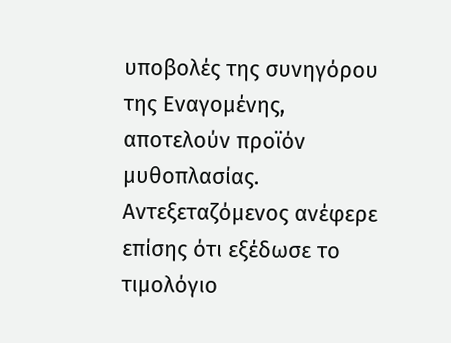υποβολές της συνηγόρου της Εναγομένης, αποτελούν προϊόν μυθοπλασίας. Αντεξεταζόμενος ανέφερε επίσης ότι εξέδωσε το τιμολόγιο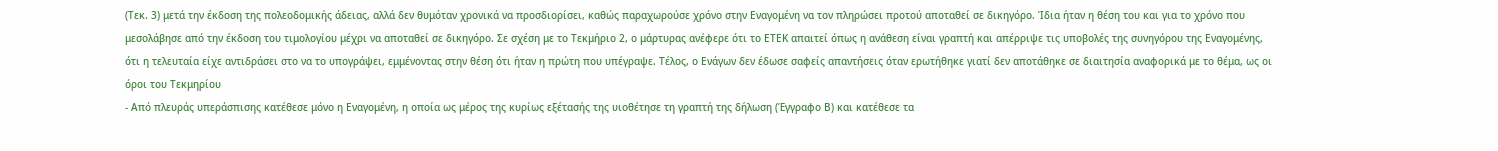(Τεκ. 3) μετά την έκδοση της πολεοδομικής άδειας, αλλά δεν θυμόταν χρονικά να προσδιορίσει, καθώς παραχωρούσε χρόνο στην Εναγομένη να τον πληρώσει προτού αποταθεί σε δικηγόρο. Ίδια ήταν η θέση του και για το χρόνο που μεσολάβησε από την έκδοση του τιμολογίου μέχρι να αποταθεί σε δικηγόρο. Σε σχέση με το Τεκμήριο 2, ο μάρτυρας ανέφερε ότι το ΕΤΕΚ απαιτεί όπως η ανάθεση είναι γραπτή και απέρριψε τις υποβολές της συνηγόρου της Εναγομένης, ότι η τελευταία είχε αντιδράσει στο να το υπογράψει, εμμένοντας στην θέση ότι ήταν η πρώτη που υπέγραψε. Τέλος, ο Ενάγων δεν έδωσε σαφείς απαντήσεις όταν ερωτήθηκε γιατί δεν αποτάθηκε σε διαιτησία αναφορικά με το θέμα, ως οι όροι του Τεκμηρίου
- Από πλευράς υπεράσπισης κατέθεσε μόνο η Εναγομένη, η οποία ως μέρος της κυρίως εξέτασής της υιοθέτησε τη γραπτή της δήλωση (Έγγραφο Β) και κατέθεσε τα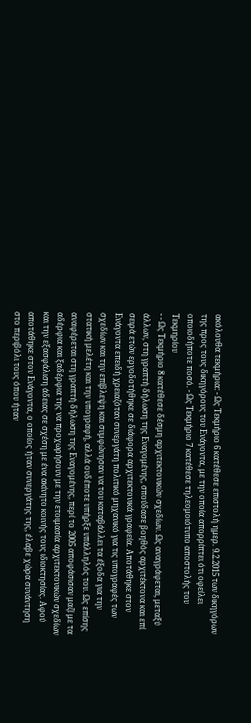ακόλουθα τεκμήρια: - Ως Τεκμήριο 6 κατέθεσε επιστολή ημερ. 9.2.2015 των δικηγόρων της προς τους δικηγόρους του Ενάγοντα, με την οποία απορρίπτει ότι οφείλει οποιοδήποτε ποσό. - Ως Τεκμήριο 7 κατέθεσε τηλεομοιότυπο αποστολής του Τεκμηρίου
- - Ως Τεκμήριο 8 κατέθεσε δέσμη αρχιτεκτονικών σχεδίων. Ως αναγράφεται, μεταξύ άλλων, στη γραπτή δήλωση της Εναγομένης, σπούδασε βοηθός αρχιτέκτονα και επί σειρά ετών εργοδοτήθηκε σε διάφορα αρχιτεκτονικά γραφεία. Αποτάθηκε στον Ενάγοντα επειδή χρειαζόταν συνεργάτη πολιτικό μηχανικό για τις υπογραφές των σχεδίων και την επίβλεψη και συμφώνησαν να του καταβάλλει τα έξοδα για την στατική μελέτη και την υπογραφή, αλλά ουδέποτε υπήρξε υπάλληλός του. Ως επίσης αναφέρεται στη γραπτή δήλωση της Εναγομένης, περί το 2005 αποφάσισαν μαζί με τα αδέρφια και ξαδέρφια της να προχωρήσουν με την ετοιμασία αρχιτεκτονικών σχεδίων και την εξασφάλιση άδειας σε σχέση με ένα ακίνητο κοινής τους ιδιοκτησίας. Αφού αποτάθηκε στον Ενάγοντα, ο οποίος ήταν συνεργάτης της, έλαβε χώρα συνάντηση στο περιβόλι τους όπου ήταν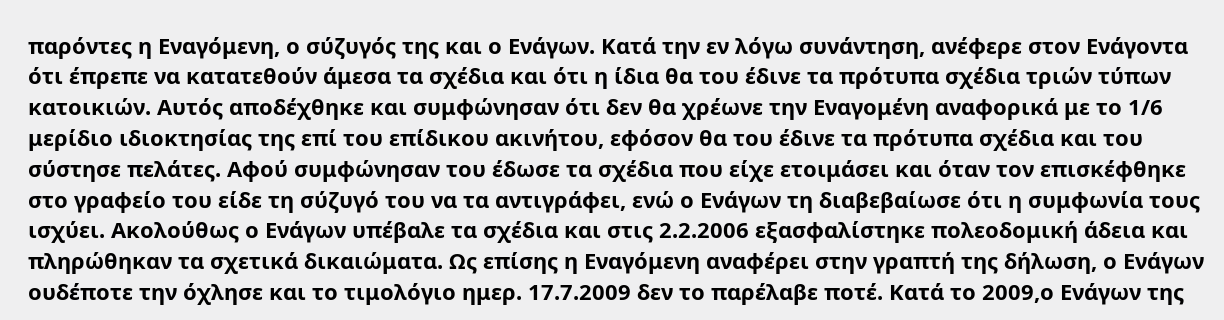παρόντες η Εναγόμενη, ο σύζυγός της και ο Ενάγων. Κατά την εν λόγω συνάντηση, ανέφερε στον Ενάγοντα ότι έπρεπε να κατατεθούν άμεσα τα σχέδια και ότι η ίδια θα του έδινε τα πρότυπα σχέδια τριών τύπων κατοικιών. Αυτός αποδέχθηκε και συμφώνησαν ότι δεν θα χρέωνε την Εναγομένη αναφορικά με το 1/6 μερίδιο ιδιοκτησίας της επί του επίδικου ακινήτου, εφόσον θα του έδινε τα πρότυπα σχέδια και του σύστησε πελάτες. Αφού συμφώνησαν του έδωσε τα σχέδια που είχε ετοιμάσει και όταν τον επισκέφθηκε στο γραφείο του είδε τη σύζυγό του να τα αντιγράφει, ενώ ο Ενάγων τη διαβεβαίωσε ότι η συμφωνία τους ισχύει. Ακολούθως ο Ενάγων υπέβαλε τα σχέδια και στις 2.2.2006 εξασφαλίστηκε πολεοδομική άδεια και πληρώθηκαν τα σχετικά δικαιώματα. Ως επίσης η Εναγόμενη αναφέρει στην γραπτή της δήλωση, ο Ενάγων ουδέποτε την όχλησε και το τιμολόγιο ημερ. 17.7.2009 δεν το παρέλαβε ποτέ. Κατά το 2009,ο Ενάγων της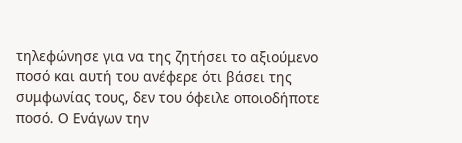τηλεφώνησε για να της ζητήσει το αξιούμενο ποσό και αυτή του ανέφερε ότι βάσει της συμφωνίας τους, δεν του όφειλε οποιοδήποτε ποσό. Ο Ενάγων την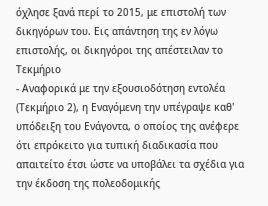όχλησε ξανά περί το 2015, με επιστολή των δικηγόρων του. Εις απάντηση της εν λόγω επιστολής, οι δικηγόροι της απέστειλαν το Τεκμήριο
- Αναφορικά με την εξουσιοδότηση εντολέα (Τεκμήριο 2), η Εναγόμενη την υπέγραψε καθ' υπόδειξη του Ενάγοντα, ο οποίος της ανέφερε ότι επρόκειτο για τυπική διαδικασία που απαιτείτο έτσι ώστε να υποβάλει τα σχέδια για την έκδοση της πολεοδομικής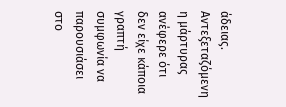άδειας. Αντεξεταζόμενη η μάρτυρας ανέφερε ότι δεν είχε κάποια γραπτή συμφωνία να παρουσιάσει στο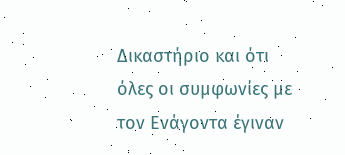Δικαστήριο και ότι όλες οι συμφωνίες με τον Ενάγοντα έγιναν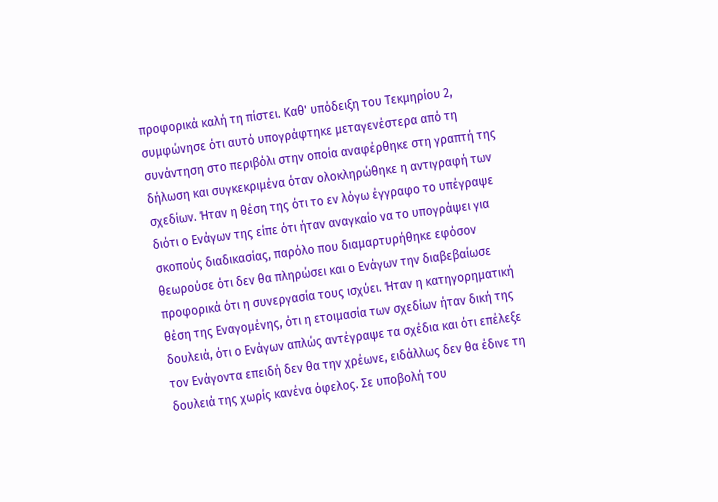προφορικά καλή τη πίστει. Καθ' υπόδειξη του Τεκμηρίου 2, συμφώνησε ότι αυτό υπογράφτηκε μεταγενέστερα από τη συνάντηση στο περιβόλι στην οποία αναφέρθηκε στη γραπτή της δήλωση και συγκεκριμένα όταν ολοκληρώθηκε η αντιγραφή των σχεδίων. Ήταν η θέση της ότι το εν λόγω έγγραφο το υπέγραψε διότι ο Ενάγων της είπε ότι ήταν αναγκαίο να το υπογράψει για σκοπούς διαδικασίας, παρόλο που διαμαρτυρήθηκε εφόσον θεωρούσε ότι δεν θα πληρώσει και ο Ενάγων την διαβεβαίωσε προφορικά ότι η συνεργασία τους ισχύει. Ήταν η κατηγορηματική θέση της Εναγομένης, ότι η ετοιμασία των σχεδίων ήταν δική της δουλειά, ότι ο Ενάγων απλώς αντέγραψε τα σχέδια και ότι επέλεξε τον Ενάγοντα επειδή δεν θα την χρέωνε, ειδάλλως δεν θα έδινε τη δουλειά της χωρίς κανένα όφελος. Σε υποβολή του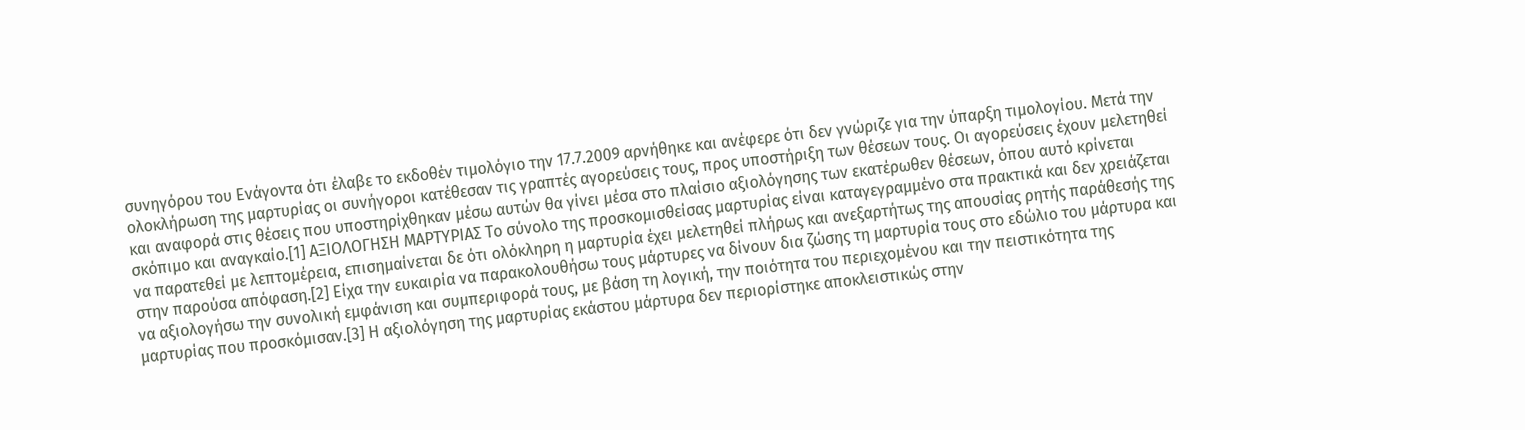συνηγόρου του Ενάγοντα ότι έλαβε το εκδοθέν τιμολόγιο την 17.7.2009 αρνήθηκε και ανέφερε ότι δεν γνώριζε για την ύπαρξη τιμολογίου. Μετά την ολοκλήρωση της μαρτυρίας οι συνήγοροι κατέθεσαν τις γραπτές αγορεύσεις τους, προς υποστήριξη των θέσεων τους. Οι αγορεύσεις έχουν μελετηθεί και αναφορά στις θέσεις που υποστηρίχθηκαν μέσω αυτών θα γίνει μέσα στο πλαίσιο αξιολόγησης των εκατέρωθεν θέσεων, όπου αυτό κρίνεται σκόπιμο και αναγκαίο.[1] ΑΞΙΟΛΟΓΗΣΗ ΜΑΡΤΥΡΙΑΣ Το σύνολο της προσκομισθείσας μαρτυρίας είναι καταγεγραμμένο στα πρακτικά και δεν χρειάζεται να παρατεθεί με λεπτομέρεια, επισημαίνεται δε ότι ολόκληρη η μαρτυρία έχει μελετηθεί πλήρως και ανεξαρτήτως της απουσίας ρητής παράθεσής της στην παρούσα απόφαση.[2] Είχα την ευκαιρία να παρακολουθήσω τους μάρτυρες να δίνουν δια ζώσης τη μαρτυρία τους στο εδώλιο του μάρτυρα και να αξιολογήσω την συνολική εμφάνιση και συμπεριφορά τους, με βάση τη λογική, την ποιότητα του περιεχομένου και την πειστικότητα της μαρτυρίας που προσκόμισαν.[3] Η αξιολόγηση της μαρτυρίας εκάστου μάρτυρα δεν περιορίστηκε αποκλειστικώς στην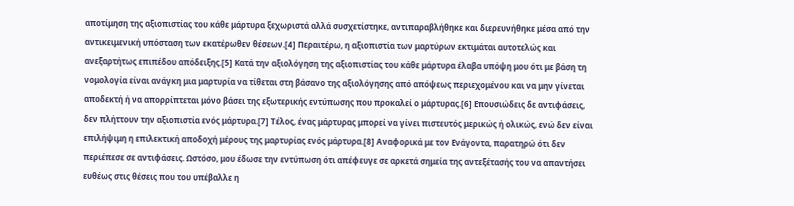αποτίμηση της αξιοπιστίας του κάθε μάρτυρα ξεχωριστά αλλά συσχετίστηκε, αντιπαραβλήθηκε και διερευνήθηκε μέσα από την αντικειμενική υπόσταση των εκατέρωθεν θέσεων.[4] Περαιτέρω, η αξιοπιστία των μαρτύρων εκτιμάται αυτοτελώς και ανεξαρτήτως επιπέδου απόδειξης.[5] Κατά την αξιολόγηση της αξιοπιστίας του κάθε μάρτυρα έλαβα υπόψη μου ότι με βάση τη νομολογία είναι ανάγκη μια μαρτυρία να τίθεται στη βάσανο της αξιολόγησης από απόψεως περιεχομένου και να μην γίνεται αποδεκτή ή να απορρίπτεται μόνο βάσει της εξωτερικής εντύπωσης που προκαλεί ο μάρτυρας.[6] Επουσιώδεις δε αντιφάσεις, δεν πλήττουν την αξιοπιστία ενός μάρτυρα.[7] Τέλος, ένας μάρτυρας μπορεί να γίνει πιστευτός μερικώς ή ολικώς, ενώ δεν είναι επιλήψιμη η επιλεκτική αποδοχή μέρους της μαρτυρίας ενός μάρτυρα.[8] Αναφορικά με τον Ενάγοντα, παρατηρώ ότι δεν περιέπεσε σε αντιφάσεις. Ωστόσο, μου έδωσε την εντύπωση ότι απέφευγε σε αρκετά σημεία της αντεξέτασής του να απαντήσει ευθέως στις θέσεις που του υπέβαλλε η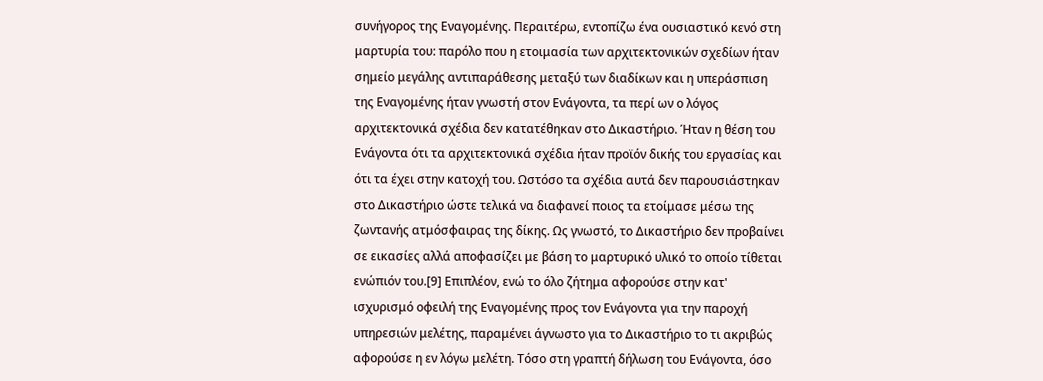συνήγορος της Εναγομένης. Περαιτέρω, εντοπίζω ένα ουσιαστικό κενό στη μαρτυρία του: παρόλο που η ετοιμασία των αρχιτεκτονικών σχεδίων ήταν σημείο μεγάλης αντιπαράθεσης μεταξύ των διαδίκων και η υπεράσπιση της Εναγομένης ήταν γνωστή στον Ενάγοντα, τα περί ων ο λόγος αρχιτεκτονικά σχέδια δεν κατατέθηκαν στο Δικαστήριο. Ήταν η θέση του Ενάγοντα ότι τα αρχιτεκτονικά σχέδια ήταν προϊόν δικής του εργασίας και ότι τα έχει στην κατοχή του. Ωστόσο τα σχέδια αυτά δεν παρουσιάστηκαν στο Δικαστήριο ώστε τελικά να διαφανεί ποιος τα ετοίμασε μέσω της ζωντανής ατμόσφαιρας της δίκης. Ως γνωστό, το Δικαστήριο δεν προβαίνει σε εικασίες αλλά αποφασίζει με βάση το μαρτυρικό υλικό το οποίο τίθεται ενώπιόν του.[9] Επιπλέον, ενώ το όλο ζήτημα αφορούσε στην κατ' ισχυρισμό οφειλή της Εναγομένης προς τον Ενάγοντα για την παροχή υπηρεσιών μελέτης, παραμένει άγνωστο για το Δικαστήριο το τι ακριβώς αφορούσε η εν λόγω μελέτη. Τόσο στη γραπτή δήλωση του Ενάγοντα, όσο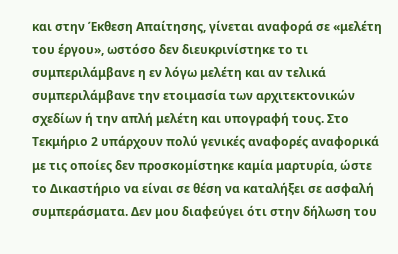και στην Έκθεση Απαίτησης, γίνεται αναφορά σε «μελέτη του έργου», ωστόσο δεν διευκρινίστηκε το τι συμπεριλάμβανε η εν λόγω μελέτη και αν τελικά συμπεριλάμβανε την ετοιμασία των αρχιτεκτονικών σχεδίων ή την απλή μελέτη και υπογραφή τους. Στο Τεκμήριο 2 υπάρχουν πολύ γενικές αναφορές αναφορικά με τις οποίες δεν προσκομίστηκε καμία μαρτυρία, ώστε το Δικαστήριο να είναι σε θέση να καταλήξει σε ασφαλή συμπεράσματα. Δεν μου διαφεύγει ότι στην δήλωση του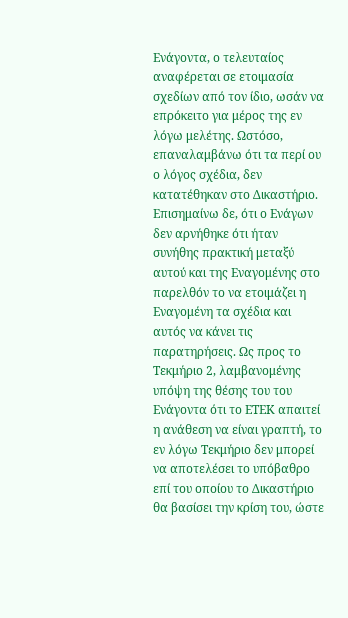Ενάγοντα, ο τελευταίος αναφέρεται σε ετοιμασία σχεδίων από τον ίδιο, ωσάν να επρόκειτο για μέρος της εν λόγω μελέτης. Ωστόσο, επαναλαμβάνω ότι τα περί ου ο λόγος σχέδια, δεν κατατέθηκαν στο Δικαστήριο. Επισημαίνω δε, ότι ο Ενάγων δεν αρνήθηκε ότι ήταν συνήθης πρακτική μεταξύ αυτού και της Εναγομένης στο παρελθόν το να ετοιμάζει η Εναγομένη τα σχέδια και αυτός να κάνει τις παρατηρήσεις. Ως προς το Τεκμήριο 2, λαμβανομένης υπόψη της θέσης του του Ενάγοντα ότι το ΕΤΕΚ απαιτεί η ανάθεση να είναι γραπτή, το εν λόγω Τεκμήριο δεν μπορεί να αποτελέσει το υπόβαθρο επί του οποίου το Δικαστήριο θα βασίσει την κρίση του, ώστε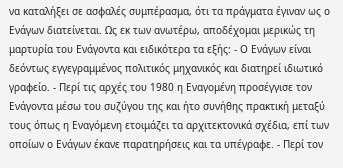να καταλήξει σε ασφαλές συμπέρασμα, ότι τα πράγματα έγιναν ως ο Ενάγων διατείνεται. Ως εκ των ανωτέρω, αποδέχομαι μερικώς τη μαρτυρία του Ενάγοντα και ειδικότερα τα εξής: - Ο Ενάγων είναι δεόντως εγγεγραμμένος πολιτικός μηχανικός και διατηρεί ιδιωτικό γραφείο. - Περί τις αρχές του 1980 η Εναγομένη προσέγγισε τον Ενάγοντα μέσω του συζύγου της και ήτο συνήθης πρακτική μεταξύ τους όπως η Εναγόμενη ετοιμάζει τα αρχιτεκτονικά σχέδια, επί των οποίων ο Ενάγων έκανε παρατηρήσεις και τα υπέγραφε. - Περί τον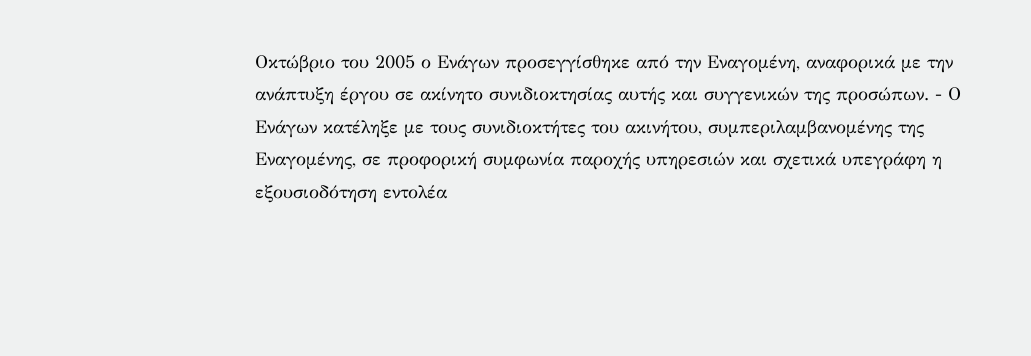Οκτώβριο του 2005 ο Ενάγων προσεγγίσθηκε από την Εναγομένη, αναφορικά με την ανάπτυξη έργου σε ακίνητο συνιδιοκτησίας αυτής και συγγενικών της προσώπων. - Ο Ενάγων κατέληξε με τους συνιδιοκτήτες του ακινήτου, συμπεριλαμβανομένης της Εναγομένης, σε προφορική συμφωνία παροχής υπηρεσιών και σχετικά υπεγράφη η εξουσιοδότηση εντολέα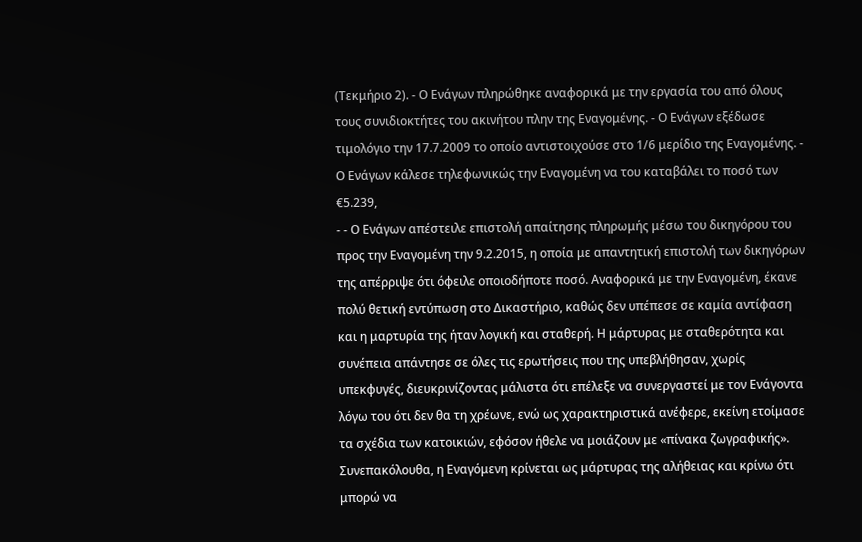(Τεκμήριο 2). - Ο Ενάγων πληρώθηκε αναφορικά με την εργασία του από όλους τους συνιδιοκτήτες του ακινήτου πλην της Εναγομένης. - Ο Ενάγων εξέδωσε τιμολόγιο την 17.7.2009 το οποίο αντιστοιχούσε στο 1/6 μερίδιο της Εναγομένης. - Ο Ενάγων κάλεσε τηλεφωνικώς την Εναγομένη να του καταβάλει το ποσό των €5.239,
- - Ο Ενάγων απέστειλε επιστολή απαίτησης πληρωμής μέσω του δικηγόρου του προς την Εναγομένη την 9.2.2015, η οποία με απαντητική επιστολή των δικηγόρων της απέρριψε ότι όφειλε οποιοδήποτε ποσό. Αναφορικά με την Εναγομένη, έκανε πολύ θετική εντύπωση στο Δικαστήριο, καθώς δεν υπέπεσε σε καμία αντίφαση και η μαρτυρία της ήταν λογική και σταθερή. Η μάρτυρας με σταθερότητα και συνέπεια απάντησε σε όλες τις ερωτήσεις που της υπεβλήθησαν, χωρίς υπεκφυγές, διευκρινίζοντας μάλιστα ότι επέλεξε να συνεργαστεί με τον Ενάγοντα λόγω του ότι δεν θα τη χρέωνε, ενώ ως χαρακτηριστικά ανέφερε, εκείνη ετοίμασε τα σχέδια των κατοικιών, εφόσον ήθελε να μοιάζουν με «πίνακα ζωγραφικής». Συνεπακόλουθα, η Εναγόμενη κρίνεται ως μάρτυρας της αλήθειας και κρίνω ότι μπορώ να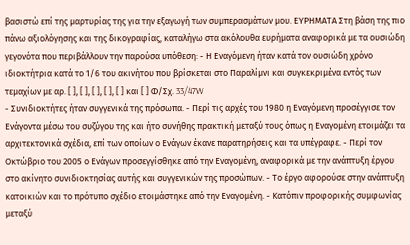βασιστώ επί της μαρτυρίας της για την εξαγωγή των συμπερασμάτων μου. ΕΥΡΗΜΑΤΑ Στη βάση της πιο πάνω αξιολόγησης και της δικογραφίας, καταλήγω στα ακόλουθα ευρήματα αναφορικά με τα ουσιώδη γεγονότα που περιβάλλουν την παρούσα υπόθεση: - Η Εναγόμενη ήταν κατά τον ουσιώδη χρόνο ιδιοκτήτρια κατά το 1/6 του ακινήτου που βρίσκεται στο Παραλίμνι και συγκεκριμένα εντός των τεμαχίων με αρ. [ ], [ ], [ ], [ ], [ ] και [ ] Φ/Σχ. 33/47W
- Συνιδιοκτήτες ήταν συγγενικά της πρόσωπα. - Περί τις αρχές του 1980 η Εναγόμενη προσέγγισε τον Ενάγοντα μέσω του συζύγου της και ήτο συνήθης πρακτική μεταξύ τους όπως η Εναγομένη ετοιμάζει τα αρχιτεκτονικά σχέδια, επί των οποίων ο Ενάγων έκανε παρατηρήσεις και τα υπέγραφε. - Περί τον Οκτώβριο του 2005 ο Ενάγων προσεγγίσθηκε από την Εναγομένη, αναφορικά με την ανάπτυξη έργου στο ακίνητο συνιδιοκτησίας αυτής και συγγενικών της προσώπων. - Το έργο αφορούσε στην ανάπτυξη κατοικιών και το πρότυπο σχέδιο ετοιμάστηκε από την Εναγομένη. - Κατόπιν προφορικής συμφωνίας μεταξύ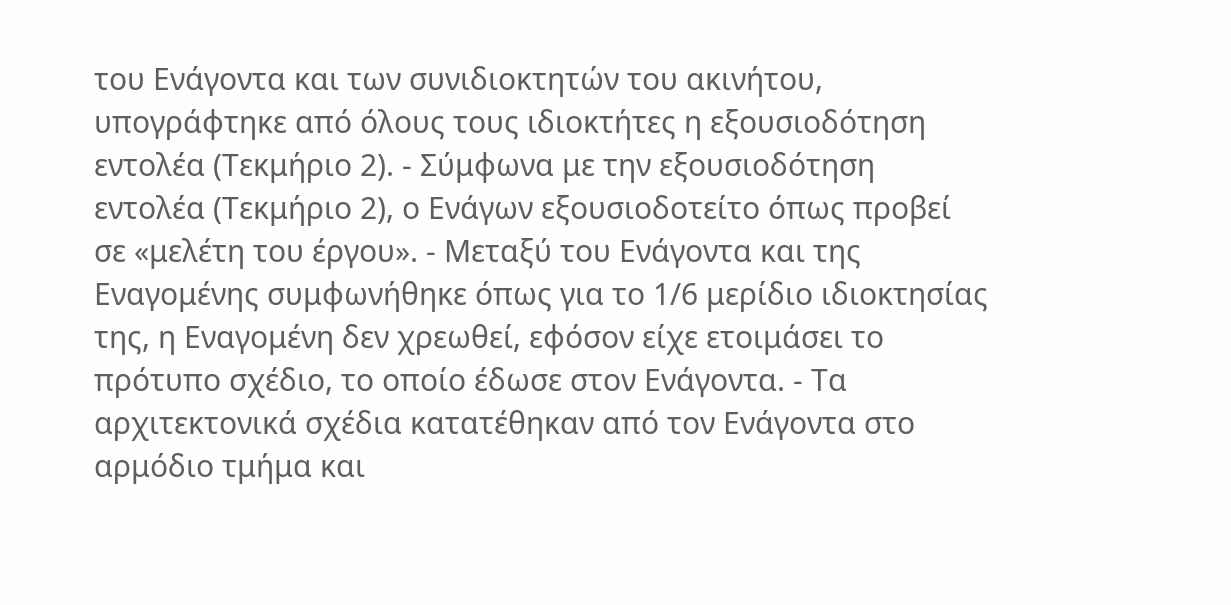του Ενάγοντα και των συνιδιοκτητών του ακινήτου, υπογράφτηκε από όλους τους ιδιοκτήτες η εξουσιοδότηση εντολέα (Τεκμήριο 2). - Σύμφωνα με την εξουσιοδότηση εντολέα (Τεκμήριο 2), ο Ενάγων εξουσιοδοτείτο όπως προβεί σε «μελέτη του έργου». - Μεταξύ του Ενάγοντα και της Εναγομένης συμφωνήθηκε όπως για το 1/6 μερίδιο ιδιοκτησίας της, η Εναγομένη δεν χρεωθεί, εφόσον είχε ετοιμάσει το πρότυπο σχέδιο, το οποίο έδωσε στον Ενάγοντα. - Τα αρχιτεκτονικά σχέδια κατατέθηκαν από τον Ενάγοντα στο αρμόδιο τμήμα και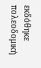εκδόθηκε πολεοδομική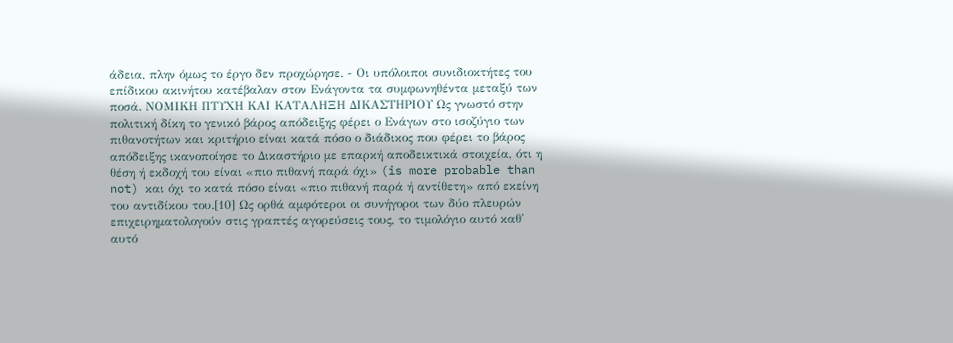άδεια, πλην όμως το έργο δεν προχώρησε. - Οι υπόλοιποι συνιδιοκτήτες του επίδικου ακινήτου κατέβαλαν στον Ενάγοντα τα συμφωνηθέντα μεταξύ των ποσά. ΝΟΜΙΚΗ ΠΤΥΧΗ ΚΑΙ ΚΑΤΑΛΗΞΗ ΔΙΚΑΣΤΗΡΙΟΥ Ως γνωστό στην πολιτική δίκη το γενικό βάρος απόδειξης φέρει ο Ενάγων στο ισοζύγιο των πιθανοτήτων και κριτήριο είναι κατά πόσο ο διάδικος που φέρει το βάρος απόδειξης ικανοποίησε το Δικαστήριο με επαρκή αποδεικτικά στοιχεία, ότι η θέση ή εκδοχή του είναι «πιο πιθανή παρά όχι» (is more probable than not) και όχι το κατά πόσο είναι «πιο πιθανή παρά ή αντίθετη» από εκείνη του αντιδίκου του.[10] Ως ορθά αμφότεροι οι συνήγοροι των δύο πλευρών επιχειρηματολογούν στις γραπτές αγορεύσεις τους, το τιμολόγιο αυτό καθ' αυτό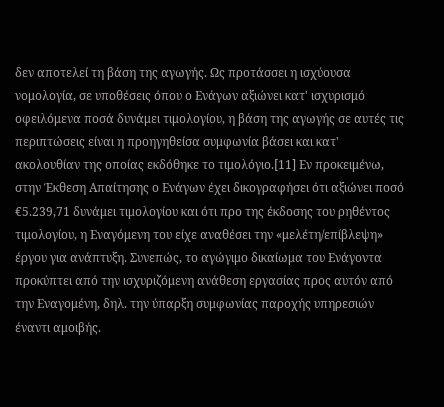δεν αποτελεί τη βάση της αγωγής. Ως προτάσσει η ισχύουσα νομολογία, σε υποθέσεις όπου ο Ενάγων αξιώνει κατ' ισχυρισμό οφειλόμενα ποσά δυνάμει τιμολογίου, η βάση της αγωγής σε αυτές τις περιπτώσεις είναι η προηγηθείσα συμφωνία βάσει και κατ' ακολουθίαν της οποίας εκδόθηκε το τιμολόγιο.[11] Εν προκειμένω, στην Έκθεση Απαίτησης ο Ενάγων έχει δικογραφήσει ότι αξιώνει ποσό €5.239,71 δυνάμει τιμολογίου και ότι προ της έκδοσης του ρηθέντος τιμολογίου, η Εναγόμενη του είχε αναθέσει την «μελέτη/επίβλεψη» έργου για ανάπτυξη. Συνεπώς, το αγώγιμο δικαίωμα του Ενάγοντα προκύπτει από την ισχυριζόμενη ανάθεση εργασίας προς αυτόν από την Εναγομένη, δηλ. την ύπαρξη συμφωνίας παροχής υπηρεσιών έναντι αμοιβής.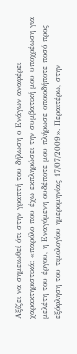Αξίζει να σημειωθεί ότι στην γραπτή του δήλωση ο Ενάγων αναφέρει χαρακτηριστικά: «παρόλο που έχω εκπληρώσει την συμβατική μου υποχρέωση για μελέτη του έργου, η Εναγόμενη ουδέποτε μου πλήρωσε οποιοδήποτε ποσό προς εξόφληση του τιμολογίου ημερομηνίας 17/07/2009». Περαιτέρω, στην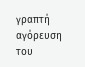γραπτή αγόρευση του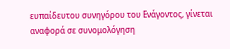ευπαίδευτου συνηγόρου του Ενάγοντος, γίνεται αναφορά σε συνομολόγηση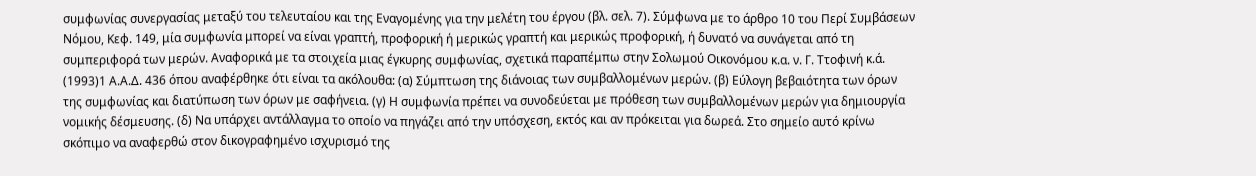συμφωνίας συνεργασίας μεταξύ του τελευταίου και της Εναγομένης για την μελέτη του έργου (βλ. σελ. 7). Σύμφωνα με το άρθρο 10 του Περί Συμβάσεων Νόμου, Κεφ. 149, μία συμφωνία μπορεί να είναι γραπτή, προφορική ή μερικώς γραπτή και μερικώς προφορική, ή δυνατό να συνάγεται από τη συμπεριφορά των μερών. Αναφορικά με τα στοιχεία μιας έγκυρης συμφωνίας, σχετικά παραπέμπω στην Σολωμού Οικονόμου κ.α. ν. Γ. Ττοφινή κ.ά.
(1993)1 Α.Α.Δ. 436 όπου αναφέρθηκε ότι είναι τα ακόλουθα: (α) Σύμπτωση της διάνοιας των συμβαλλομένων μερών. (β) Εύλογη βεβαιότητα των όρων της συμφωνίας και διατύπωση των όρων με σαφήνεια. (γ) Η συμφωνία πρέπει να συνοδεύεται με πρόθεση των συμβαλλομένων μερών για δημιουργία νομικής δέσμευσης. (δ) Να υπάρχει αντάλλαγμα το οποίο να πηγάζει από την υπόσχεση, εκτός και αν πρόκειται για δωρεά. Στο σημείο αυτό κρίνω σκόπιμο να αναφερθώ στον δικογραφημένο ισχυρισμό της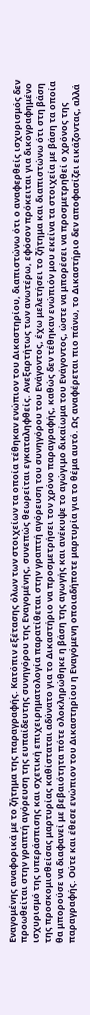Εναγομένης αναφορικά με το ζήτημα της παραγραφής. Κατόπιν εξέτασης όλων των στοιχείων τα οποία τέθηκαν ενώπιον του Δικαστηρίου, διαπιστώνω ότι ο αναφερθείς ισχυρισμός δεν προωθείται στην γραπτή αγόρευση της ευπαίδευτης συνηγόρου της Εναγομένης, συνεπώς θεωρείται εγκαταληφθείς. Ανεξαρτήτως των ανωτέρω, εφόσον πρόκειται για δικογραφημένο ισχυρισμό της υπεράσπισης και σχετική επιχειρηματολογία παρατίθεται στην γραπτή αγόρευση του συνηγόρου του Ενάγοντος, έχω μελετήσει το ζήτημα και διαπιστώνω ότι στη βάση της προσκομισθείσας μαρτυρίας καθίσταται αδύνατο για το Δικαστήριο να προσμετρήσει τον χρόνο παραγραφής, καθώς δεν τέθηκαν ενώπιόν μου εκείνα τα στοιχεία με βάση τα οποία θα μπορούσε να διαφανεί με βεβαιότητα πότε ολοκληρώθηκε η βάση της αγωγής και ανέκυψε το αγώγιμο δικαίωμα του Ενάγοντος, ώστε να μπορέσει να προσμετρηθεί ο χρόνος της παραγραφής. Ούτε και έθεσε ενώπιον του Δικαστηρίου η Εναγόμενη οποιαδήποτε μαρτυρία για το θέμα αυτό. Ως αναφέρεται πιο πάνω, το Δικαστήριο δεν αποφασίζει εικάζοντας, αλλά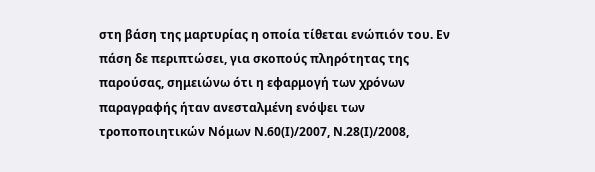στη βάση της μαρτυρίας η οποία τίθεται ενώπιόν του. Εν πάση δε περιπτώσει, για σκοπούς πληρότητας της παρούσας, σημειώνω ότι η εφαρμογή των χρόνων παραγραφής ήταν ανεσταλμένη ενόψει των τροποποιητικών Νόμων Ν.60(Ι)/2007, Ν.28(Ι)/2008,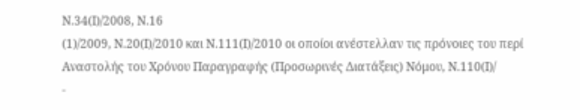Ν.34(Ι)/2008, Ν.16
(1)/2009, Ν.20(Ι)/2010 και Ν.111(Ι)/2010 οι οποίοι ανέστελλαν τις πρόνοιες του περί Αναστολής του Χρόνου Παραγραφής (Προσωρινές Διατάξεις) Νόμου, Ν.110(Ι)/
-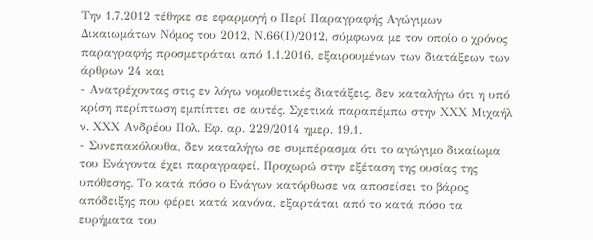Την 1.7.2012 τέθηκε σε εφαρμογή ο Περί Παραγραφής Αγώγιμων Δικαιωμάτων Νόμος του 2012, Ν.66(Ι)/2012, σύμφωνα με τον οποίο ο χρόνος παραγραφής προσμετράται από 1.1.2016, εξαιρουμένων των διατάξεων των άρθρων 24 και
- Ανατρέχοντας στις εν λόγω νομοθετικές διατάξεις, δεν καταλήγω ότι η υπό κρίση περίπτωση εμπίπτει σε αυτές. Σχετικά παραπέμπω στην ΧΧΧ Μιχαήλ ν. ΧΧΧ Ανδρέου Πολ. Εφ. αρ. 229/2014 ημερ. 19.1.
- Συνεπακόλουθα, δεν καταλήγω σε συμπέρασμα ότι το αγώγιμο δικαίωμα του Ενάγοντα έχει παραγραφεί. Προχωρώ στην εξέταση της ουσίας της υπόθεσης. Το κατά πόσο ο Ενάγων κατόρθωσε να αποσείσει το βάρος απόδειξης που φέρει κατά κανόνα, εξαρτάται από το κατά πόσο τα ευρήματα του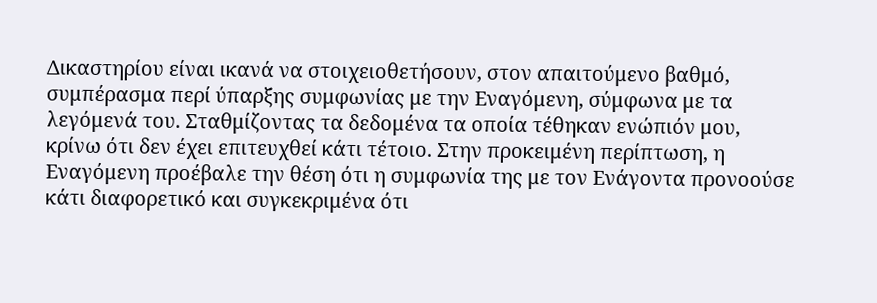Δικαστηρίου είναι ικανά να στοιχειοθετήσουν, στον απαιτούμενο βαθμό, συμπέρασμα περί ύπαρξης συμφωνίας με την Εναγόμενη, σύμφωνα με τα λεγόμενά του. Σταθμίζοντας τα δεδομένα τα οποία τέθηκαν ενώπιόν μου, κρίνω ότι δεν έχει επιτευχθεί κάτι τέτοιο. Στην προκειμένη περίπτωση, η Εναγόμενη προέβαλε την θέση ότι η συμφωνία της με τον Ενάγοντα προνοούσε κάτι διαφορετικό και συγκεκριμένα ότι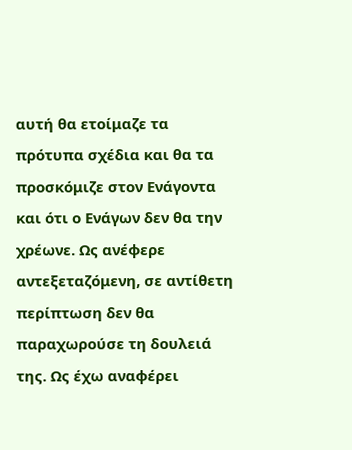αυτή θα ετοίμαζε τα πρότυπα σχέδια και θα τα προσκόμιζε στον Ενάγοντα και ότι ο Ενάγων δεν θα την χρέωνε. Ως ανέφερε αντεξεταζόμενη, σε αντίθετη περίπτωση δεν θα παραχωρούσε τη δουλειά της. Ως έχω αναφέρει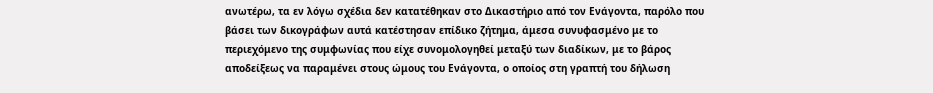ανωτέρω, τα εν λόγω σχέδια δεν κατατέθηκαν στο Δικαστήριο από τον Ενάγοντα, παρόλο που βάσει των δικογράφων αυτά κατέστησαν επίδικο ζήτημα, άμεσα συνυφασμένο με το περιεχόμενο της συμφωνίας που είχε συνομολογηθεί μεταξύ των διαδίκων, με το βάρος αποδείξεως να παραμένει στους ώμους του Ενάγοντα, ο οποίος στη γραπτή του δήλωση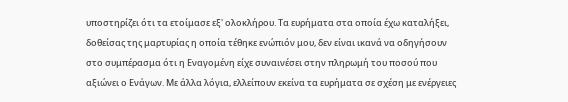υποστηρίζει ότι τα ετοίμασε εξ' ολοκλήρου. Τα ευρήματα στα οποία έχω καταλήξει, δοθείσας της μαρτυρίας η οποία τέθηκε ενώπιόν μου, δεν είναι ικανά να οδηγήσουν στο συμπέρασμα ότι η Εναγομένη είχε συναινέσει στην πληρωμή του ποσού που αξιώνει ο Ενάγων. Με άλλα λόγια, ελλείπουν εκείνα τα ευρήματα σε σχέση με ενέργειες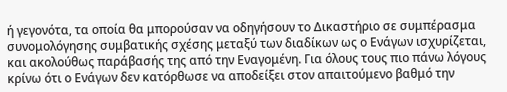ή γεγονότα, τα οποία θα μπορούσαν να οδηγήσουν το Δικαστήριο σε συμπέρασμα συνομολόγησης συμβατικής σχέσης μεταξύ των διαδίκων ως ο Ενάγων ισχυρίζεται, και ακολούθως παράβασής της από την Εναγομένη. Για όλους τους πιο πάνω λόγους κρίνω ότι ο Ενάγων δεν κατόρθωσε να αποδείξει στον απαιτούμενο βαθμό την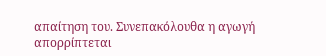απαίτηση του. Συνεπακόλουθα η αγωγή απορρίπτεται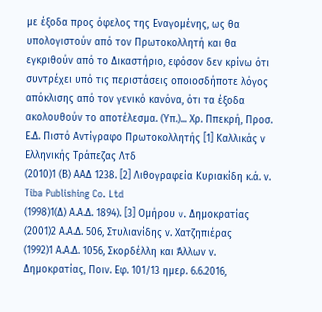με έξοδα προς όφελος της Εναγομένης, ως θα υπολογιστούν από τον Πρωτοκολλητή και θα εγκριθούν από το Δικαστήριο, εφόσον δεν κρίνω ότι συντρέχει υπό τις περιστάσεις οποιοσδήποτε λόγος απόκλισης από τον γενικό κανόνα, ότι τα έξοδα ακολουθούν το αποτέλεσμα. (Υπ.)... Χρ. Ππεκρή, Προσ. Ε.Δ. Πιστό Αντίγραφο Πρωτοκολλητής [1] Καλλικάς ν Ελληνικής Τράπεζας Λτδ
(2010)1 (Β) ΑΑΔ 1238. [2] Λιθογραφεία Κυριακίδη κ.ά. ν. Tiba Publishing Co. Ltd
(1998)1(Δ) Α.Α.Δ. 1894). [3] Ομήρου v. Δημοκρατίας
(2001)2 Α.Α.Δ. 506, Στυλιανίδης ν. Χατζηπιέρας
(1992)1 Α.Α.Δ. 1056, Σκορδέλλη και Άλλων ν. Δημοκρατίας, Ποιν. Εφ. 101/13 ημερ. 6.6.2016,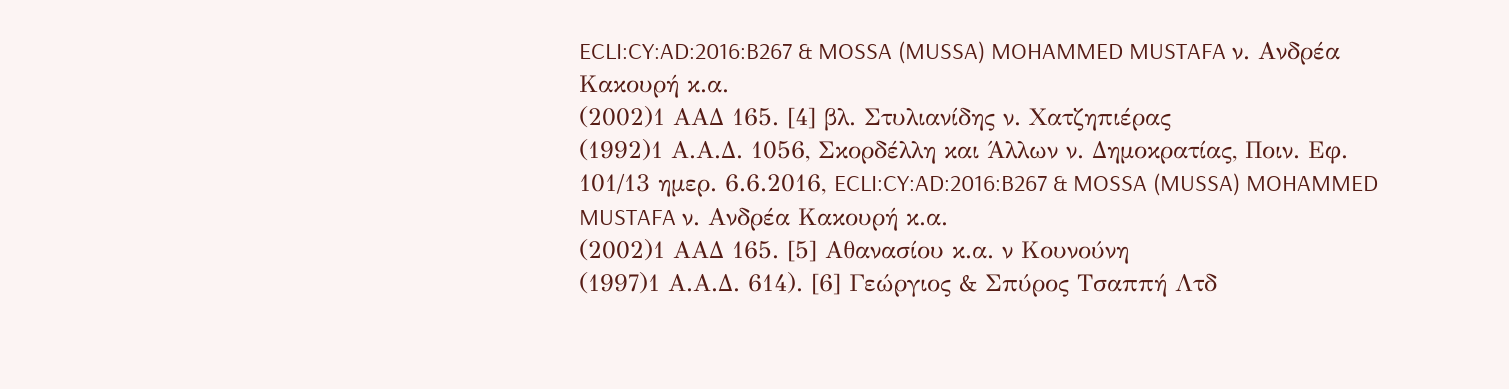ECLI:CY:AD:2016:B267 & MOSSA (MUSSA) MOHAMMED MUSTAFA ν. Ανδρέα Κακουρή κ.α.
(2002)1 ΑΑΔ 165. [4] βλ. Στυλιανίδης ν. Χατζηπιέρας
(1992)1 Α.Α.Δ. 1056, Σκορδέλλη και Άλλων ν. Δημοκρατίας, Ποιν. Εφ. 101/13 ημερ. 6.6.2016, ECLI:CY:AD:2016:B267 & MOSSA (MUSSA) MOHAMMED MUSTAFA ν. Ανδρέα Κακουρή κ.α.
(2002)1 ΑΑΔ 165. [5] Αθανασίου κ.α. ν Κουνούνη
(1997)1 Α.Α.Δ. 614). [6] Γεώργιος & Σπύρος Τσαππή Λτδ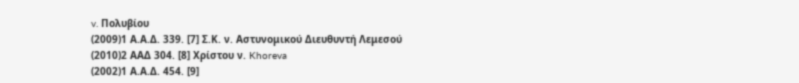v. Πολυβίου
(2009)1 Α.Α.Δ. 339. [7] Σ.Κ. ν. Αστυνομικού Διευθυντή Λεμεσού
(2010)2 ΑΑΔ 304. [8] Χρίστου ν. Khoreva
(2002)1 Α.Α.Δ. 454. [9]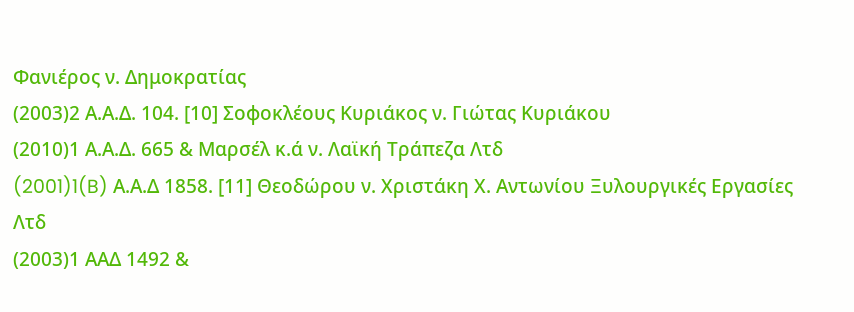Φανιέρος ν. Δημοκρατίας
(2003)2 Α.Α.Δ. 104. [10] Σοφοκλέους Κυριάκος ν. Γιώτας Κυριάκου
(2010)1 Α.Α.Δ. 665 & Μαρσέλ κ.ά ν. Λαϊκή Τράπεζα Λτδ
(2001)1(B) Α.Α.Δ 1858. [11] Θεοδώρου ν. Χριστάκη Χ. Αντωνίου Ξυλουργικές Εργασίες Λτδ
(2003)1 ΑΑΔ 1492 &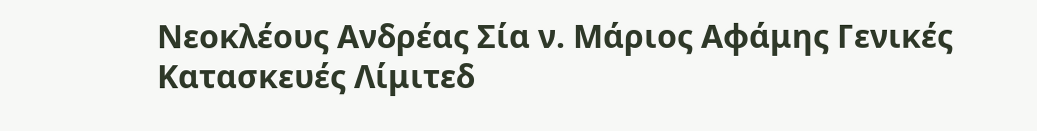Νεοκλέους Ανδρέας Σία ν. Μάριος Αφάμης Γενικές Κατασκευές Λίμιτεδ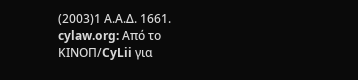(2003)1 Α.Α.Δ. 1661. cylaw.org: Από το ΚΙΝOΠ/CyLii για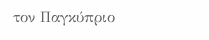τον Παγκύπριο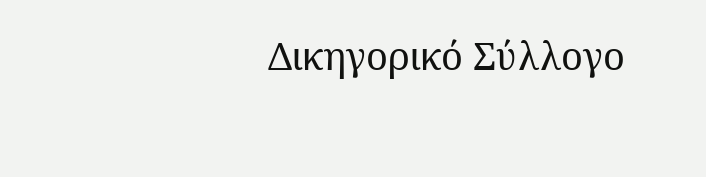Δικηγορικό Σύλλογο